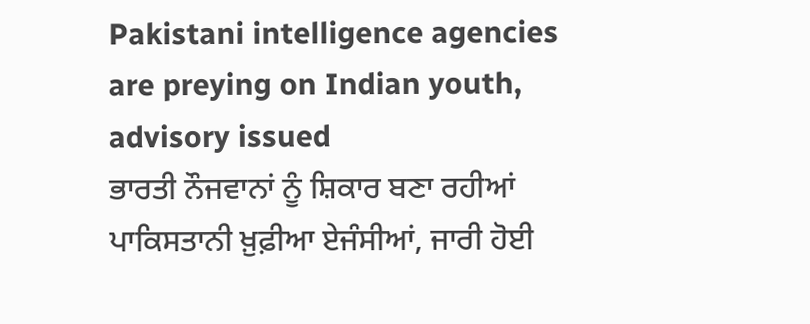Pakistani intelligence agencies are preying on Indian youth, advisory issued
ਭਾਰਤੀ ਨੌਜਵਾਨਾਂ ਨੂੰ ਸ਼ਿਕਾਰ ਬਣਾ ਰਹੀਆਂ ਪਾਕਿਸਤਾਨੀ ਖ਼ੁਫ਼ੀਆ ਏਜੰਸੀਆਂ, ਜਾਰੀ ਹੋਈ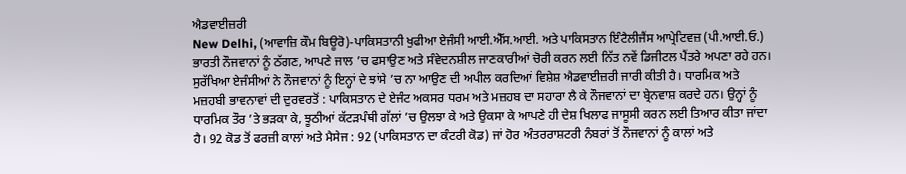ਐਡਵਾਈਜ਼ਰੀ
New Delhi, (ਆਵਾਜ਼ਿ ਕੌਮ ਬਿਊਰੋ)-ਪਾਕਿਸਤਾਨੀ ਖੁਫੀਆ ਏਜੰਸੀ ਆਈ.ਐੱਸ.ਆਈ. ਅਤੇ ਪਾਕਿਸਤਾਨ ਇੰਟੈਲੀਜੈਂਸ ਆਪ੍ਰੇਟਿਵਜ਼ (ਪੀ.ਆਈ.ਓ.) ਭਾਰਤੀ ਨੌਜਵਾਨਾਂ ਨੂੰ ਠੱਗਣ, ਆਪਣੇ ਜਾਲ ’ਚ ਫਸਾਉਣ ਅਤੇ ਸੰਵੇਦਨਸ਼ੀਲ ਜਾਣਕਾਰੀਆਂ ਚੋਰੀ ਕਰਨ ਲਈ ਨਿੱਤ ਨਵੇਂ ਡਿਜੀਟਲ ਪੈਂਤਰੇ ਅਪਣਾ ਰਹੇ ਹਨ। ਸੁਰੱਖਿਆ ਏਜੰਸੀਆਂ ਨੇ ਨੌਜਵਾਨਾਂ ਨੂੰ ਇਨ੍ਹਾਂ ਦੇ ਝਾਂਸੇ ’ਚ ਨਾ ਆਉਣ ਦੀ ਅਪੀਲ ਕਰਦਿਆਂ ਵਿਸ਼ੇਸ਼ ਐਡਵਾਈਜ਼ਰੀ ਜਾਰੀ ਕੀਤੀ ਹੈ। ਧਾਰਮਿਕ ਅਤੇ ਮਜ਼ਹਬੀ ਭਾਵਨਾਵਾਂ ਦੀ ਦੁਰਵਰਤੋਂ : ਪਾਕਿਸਤਾਨ ਦੇ ਏਜੰਟ ਅਕਸਰ ਧਰਮ ਅਤੇ ਮਜ਼ਹਬ ਦਾ ਸਹਾਰਾ ਲੈ ਕੇ ਨੌਜਵਾਨਾਂ ਦਾ ਬ੍ਰੇਨਵਾਸ਼ ਕਰਦੇ ਹਨ। ਉਨ੍ਹਾਂ ਨੂੰ ਧਾਰਮਿਕ ਤੌਰ ’ਤੇ ਭੜਕਾ ਕੇ, ਝੂਠੀਆਂ ਕੱਟੜਪੰਥੀ ਗੱਲਾਂ ’ਚ ਉਲਝਾ ਕੇ ਅਤੇ ਉਕਸਾ ਕੇ ਆਪਣੇ ਹੀ ਦੇਸ਼ ਖਿਲਾਫ ਜਾਸੂਸੀ ਕਰਨ ਲਈ ਤਿਆਰ ਕੀਤਾ ਜਾਂਦਾ ਹੈ। 92 ਕੋਡ ਤੋਂ ਫਰਜ਼ੀ ਕਾਲਾਂ ਅਤੇ ਮੈਸੇਜ : 92 (ਪਾਕਿਸਤਾਨ ਦਾ ਕੰਟਰੀ ਕੋਡ) ਜਾਂ ਹੋਰ ਅੰਤਰਰਾਸ਼ਟਰੀ ਨੰਬਰਾਂ ਤੋਂ ਨੌਜਵਾਨਾਂ ਨੂੰ ਕਾਲਾਂ ਅਤੇ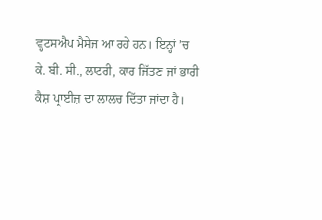ਵ੍ਹਟਸਐਪ ਮੈਸੇਜ ਆ ਰਹੇ ਹਨ। ਇਨ੍ਹਾਂ ’ਚ ਕੇ. ਬੀ. ਸੀ., ਲਾਟਰੀ, ਕਾਰ ਜਿੱਤਣ ਜਾਂ ਭਾਰੀ ਕੈਸ਼ ਪ੍ਰਾਈਜ਼ ਦਾ ਲਾਲਚ ਦਿੱਤਾ ਜਾਂਦਾ ਹੈ।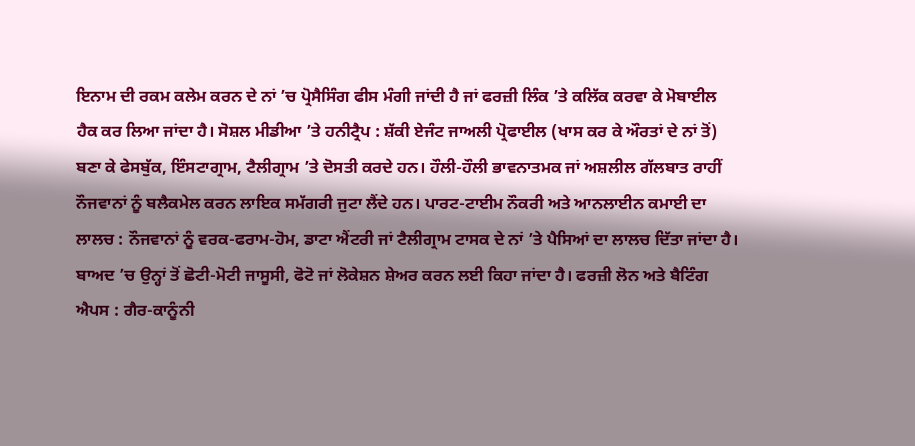ਇਨਾਮ ਦੀ ਰਕਮ ਕਲੇਮ ਕਰਨ ਦੇ ਨਾਂ ’ਚ ਪ੍ਰੋਸੈਸਿੰਗ ਫੀਸ ਮੰਗੀ ਜਾਂਦੀ ਹੈ ਜਾਂ ਫਰਜ਼ੀ ਲਿੰਕ ’ਤੇ ਕਲਿੱਕ ਕਰਵਾ ਕੇ ਮੋਬਾਈਲ ਹੈਕ ਕਰ ਲਿਆ ਜਾਂਦਾ ਹੈ। ਸੋਸ਼ਲ ਮੀਡੀਆ ’ਤੇ ਹਨੀਟ੍ਰੈਪ : ਸ਼ੱਕੀ ਏਜੰਟ ਜਾਅਲੀ ਪ੍ਰੋਫਾਈਲ (ਖਾਸ ਕਰ ਕੇ ਔਰਤਾਂ ਦੇ ਨਾਂ ਤੋਂ) ਬਣਾ ਕੇ ਫੇਸਬੁੱਕ, ਇੰਸਟਾਗ੍ਰਾਮ, ਟੈਲੀਗ੍ਰਾਮ ’ਤੇ ਦੋਸਤੀ ਕਰਦੇ ਹਨ। ਹੌਲੀ-ਹੌਲੀ ਭਾਵਨਾਤਮਕ ਜਾਂ ਅਸ਼ਲੀਲ ਗੱਲਬਾਤ ਰਾਹੀਂ ਨੌਜਵਾਨਾਂ ਨੂੰ ਬਲੈਕਮੇਲ ਕਰਨ ਲਾਇਕ ਸਮੱਗਰੀ ਜੁਟਾ ਲੈਂਦੇ ਹਨ। ਪਾਰਟ-ਟਾਈਮ ਨੌਕਰੀ ਅਤੇ ਆਨਲਾਈਨ ਕਮਾਈ ਦਾ ਲਾਲਚ : ਨੌਜਵਾਨਾਂ ਨੂੰ ਵਰਕ-ਫਰਾਮ-ਹੋਮ, ਡਾਟਾ ਐਂਟਰੀ ਜਾਂ ਟੈਲੀਗ੍ਰਾਮ ਟਾਸਕ ਦੇ ਨਾਂ ’ਤੇ ਪੈਸਿਆਂ ਦਾ ਲਾਲਚ ਦਿੱਤਾ ਜਾਂਦਾ ਹੈ। ਬਾਅਦ ’ਚ ਉਨ੍ਹਾਂ ਤੋਂ ਛੋਟੀ-ਮੋਟੀ ਜਾਸੂਸੀ, ਫੋਟੋ ਜਾਂ ਲੋਕੇਸ਼ਨ ਸ਼ੇਅਰ ਕਰਨ ਲਈ ਕਿਹਾ ਜਾਂਦਾ ਹੈ। ਫਰਜ਼ੀ ਲੋਨ ਅਤੇ ਬੈਟਿੰਗ ਐਪਸ : ਗੈਰ-ਕਾਨੂੰਨੀ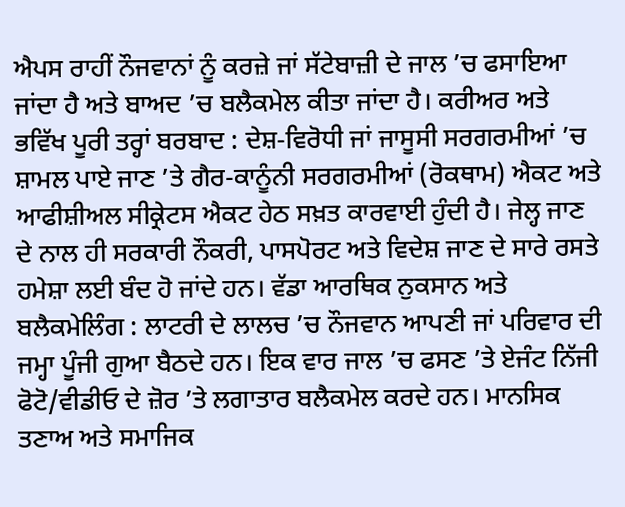ਐਪਸ ਰਾਹੀਂ ਨੌਜਵਾਨਾਂ ਨੂੰ ਕਰਜ਼ੇ ਜਾਂ ਸੱਟੇਬਾਜ਼ੀ ਦੇ ਜਾਲ ’ਚ ਫਸਾਇਆ ਜਾਂਦਾ ਹੈ ਅਤੇ ਬਾਅਦ ’ਚ ਬਲੈਕਮੇਲ ਕੀਤਾ ਜਾਂਦਾ ਹੈ। ਕਰੀਅਰ ਅਤੇ ਭਵਿੱਖ ਪੂਰੀ ਤਰ੍ਹਾਂ ਬਰਬਾਦ : ਦੇਸ਼-ਵਿਰੋਧੀ ਜਾਂ ਜਾਸੂਸੀ ਸਰਗਰਮੀਆਂ ’ਚ ਸ਼ਾਮਲ ਪਾਏ ਜਾਣ ’ਤੇ ਗੈਰ-ਕਾਨੂੰਨੀ ਸਰਗਰਮੀਆਂ (ਰੋਕਥਾਮ) ਐਕਟ ਅਤੇ ਆਫੀਸ਼ੀਅਲ ਸੀਕ੍ਰੇਟਸ ਐਕਟ ਹੇਠ ਸਖ਼ਤ ਕਾਰਵਾਈ ਹੁੰਦੀ ਹੈ। ਜੇਲ੍ਹ ਜਾਣ ਦੇ ਨਾਲ ਹੀ ਸਰਕਾਰੀ ਨੌਕਰੀ, ਪਾਸਪੋਰਟ ਅਤੇ ਵਿਦੇਸ਼ ਜਾਣ ਦੇ ਸਾਰੇ ਰਸਤੇ ਹਮੇਸ਼ਾ ਲਈ ਬੰਦ ਹੋ ਜਾਂਦੇ ਹਨ। ਵੱਡਾ ਆਰਥਿਕ ਨੁਕਸਾਨ ਅਤੇ ਬਲੈਕਮੇਲਿੰਗ : ਲਾਟਰੀ ਦੇ ਲਾਲਚ ’ਚ ਨੌਜਵਾਨ ਆਪਣੀ ਜਾਂ ਪਰਿਵਾਰ ਦੀ ਜਮ੍ਹਾ ਪੂੰਜੀ ਗੁਆ ਬੈਠਦੇ ਹਨ। ਇਕ ਵਾਰ ਜਾਲ ’ਚ ਫਸਣ ’ਤੇ ਏਜੰਟ ਨਿੱਜੀ ਫੋਟੋ/ਵੀਡੀਓ ਦੇ ਜ਼ੋਰ ’ਤੇ ਲਗਾਤਾਰ ਬਲੈਕਮੇਲ ਕਰਦੇ ਹਨ। ਮਾਨਸਿਕ ਤਣਾਅ ਅਤੇ ਸਮਾਜਿਕ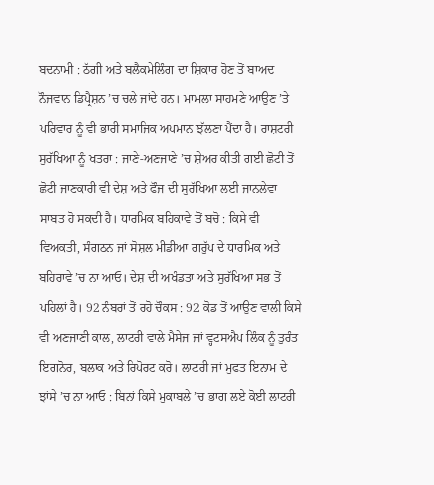ਬਦਨਾਮੀ : ਠੱਗੀ ਅਤੇ ਬਲੈਕਮੇਲਿੰਗ ਦਾ ਸ਼ਿਕਾਰ ਹੋਣ ਤੋਂ ਬਾਅਦ ਨੌਜਵਾਨ ਡਿਪ੍ਰੈਸ਼ਨ ’ਚ ਚਲੇ ਜਾਂਦੇ ਹਨ। ਮਾਮਲਾ ਸਾਹਮਣੇ ਆਉਣ ’ਤੇ ਪਰਿਵਾਰ ਨੂੰ ਵੀ ਭਾਰੀ ਸਮਾਜਿਕ ਅਪਮਾਨ ਝੱਲਣਾ ਪੈਂਦਾ ਹੈ। ਰਾਸ਼ਟਰੀ ਸੁਰੱਖਿਆ ਨੂੰ ਖਤਰਾ : ਜਾਣੇ-ਅਣਜਾਣੇ ’ਚ ਸ਼ੇਅਰ ਕੀਤੀ ਗਈ ਛੋਟੀ ਤੋਂ ਛੋਟੀ ਜਾਣਕਾਰੀ ਵੀ ਦੇਸ਼ ਅਤੇ ਫੌਜ ਦੀ ਸੁਰੱਖਿਆ ਲਈ ਜਾਨਲੇਵਾ ਸਾਬਤ ਹੋ ਸਕਦੀ ਹੈ। ਧਾਰਮਿਕ ਬਹਿਕਾਵੇ ਤੋਂ ਬਚੋ : ਕਿਸੇ ਵੀ ਵਿਅਕਤੀ, ਸੰਗਠਨ ਜਾਂ ਸੋਸ਼ਲ ਮੀਡੀਆ ਗਰੁੱਪ ਦੇ ਧਾਰਮਿਕ ਅਤੇ ਬਹਿਰਾਵੇ ’ਚ ਨਾ ਆਓ। ਦੇਸ਼ ਦੀ ਅਖੰਡਤਾ ਅਤੇ ਸੁਰੱਖਿਆ ਸਭ ਤੋਂ ਪਹਿਲਾਂ ਹੈ। 92 ਨੰਬਰਾਂ ਤੋਂ ਰਹੋ ਚੌਕਸ : 92 ਕੋਡ ਤੋਂ ਆਉਣ ਵਾਲੀ ਕਿਸੇ ਵੀ ਅਣਜਾਣੀ ਕਾਲ, ਲਾਟਰੀ ਵਾਲੇ ਮੈਸੇਜ ਜਾਂ ਵ੍ਹਟਸਐਪ ਲਿੰਕ ਨੂੰ ਤੁਰੰਤ ਇਗਨੋਰ, ਬਲਾਕ ਅਤੇ ਰਿਪੋਰਟ ਕਰੋ। ਲਾਟਰੀ ਜਾਂ ਮੁਫਤ ਇਨਾਮ ਦੇ ਝਾਂਸੇ ’ਚ ਨਾ ਆਓ : ਬਿਨਾਂ ਕਿਸੇ ਮੁਕਾਬਲੇ ’ਚ ਭਾਗ ਲਏ ਕੋਈ ਲਾਟਰੀ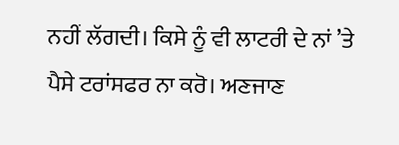ਨਹੀਂ ਲੱਗਦੀ। ਕਿਸੇ ਨੂੰ ਵੀ ਲਾਟਰੀ ਦੇ ਨਾਂ ’ਤੇ ਪੈਸੇ ਟਰਾਂਸਫਰ ਨਾ ਕਰੋ। ਅਣਜਾਣ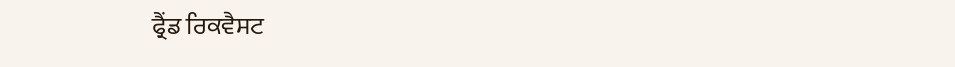ਫ੍ਰੈਂਡ ਰਿਕਵੈਸਟ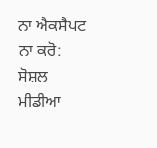ਨਾ ਐਕਸੈਪਟ ਨਾ ਕਰੋ: ਸੋਸ਼ਲ ਮੀਡੀਆ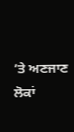’ਤੇ ਅਣਜਾਣ ਲੋਕਾਂ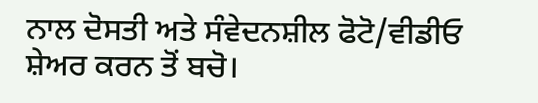ਨਾਲ ਦੋਸਤੀ ਅਤੇ ਸੰਵੇਦਨਸ਼ੀਲ ਫੋਟੋ/ਵੀਡੀਓ ਸ਼ੇਅਰ ਕਰਨ ਤੋਂ ਬਚੋ।